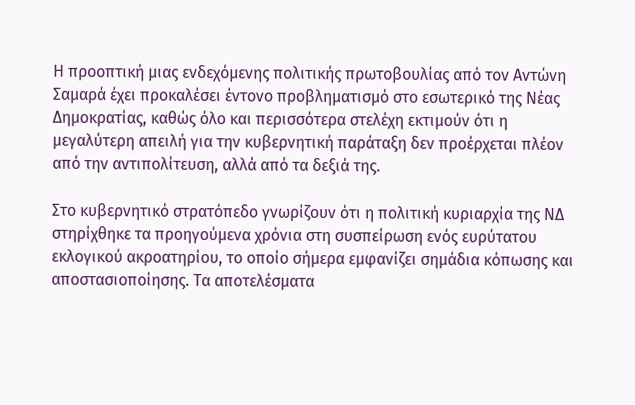Η προοπτική μιας ενδεχόμενης πολιτικής πρωτοβουλίας από τον Αντώνη Σαμαρά έχει προκαλέσει έντονο προβληματισμό στο εσωτερικό της Νέας Δημοκρατίας, καθώς όλο και περισσότερα στελέχη εκτιμούν ότι η μεγαλύτερη απειλή για την κυβερνητική παράταξη δεν προέρχεται πλέον από την αντιπολίτευση, αλλά από τα δεξιά της.

Στο κυβερνητικό στρατόπεδο γνωρίζουν ότι η πολιτική κυριαρχία της ΝΔ στηρίχθηκε τα προηγούμενα χρόνια στη συσπείρωση ενός ευρύτατου εκλογικού ακροατηρίου, το οποίο σήμερα εμφανίζει σημάδια κόπωσης και αποστασιοποίησης. Τα αποτελέσματα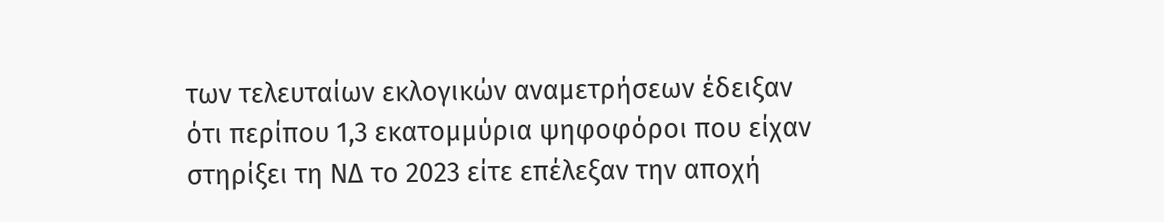των τελευταίων εκλογικών αναμετρήσεων έδειξαν ότι περίπου 1,3 εκατομμύρια ψηφοφόροι που είχαν στηρίξει τη ΝΔ το 2023 είτε επέλεξαν την αποχή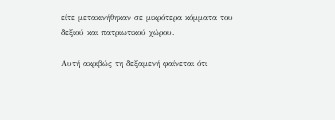είτε μετακινήθηκαν σε μικρότερα κόμματα του δεξιού και πατριωτικού χώρου.

Αυτή ακριβώς τη δεξαμενή φαίνεται ότι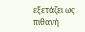εξετάζει ως πιθανή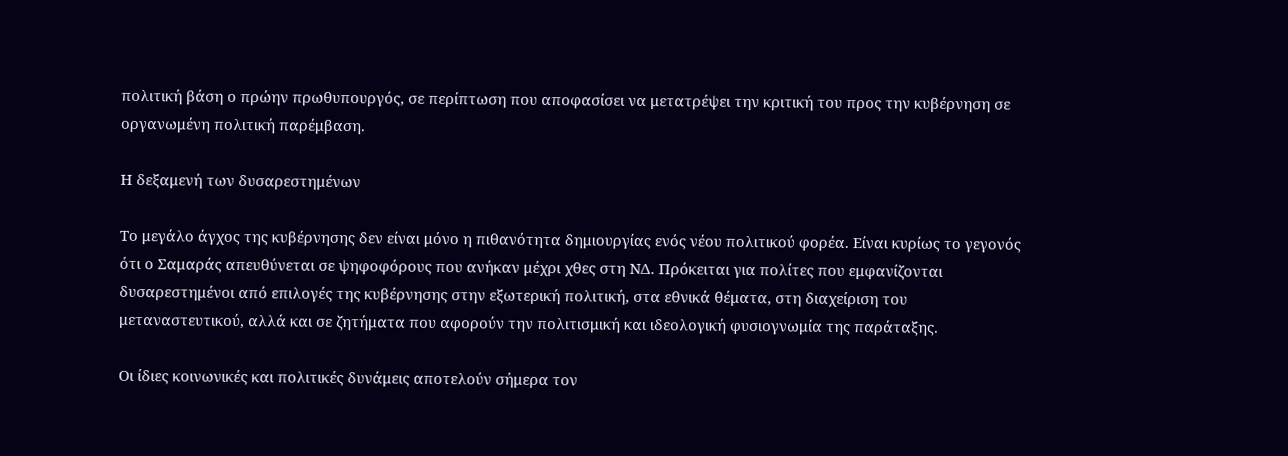πολιτική βάση ο πρώην πρωθυπουργός, σε περίπτωση που αποφασίσει να μετατρέψει την κριτική του προς την κυβέρνηση σε οργανωμένη πολιτική παρέμβαση.

Η δεξαμενή των δυσαρεστημένων

Το μεγάλο άγχος της κυβέρνησης δεν είναι μόνο η πιθανότητα δημιουργίας ενός νέου πολιτικού φορέα. Είναι κυρίως το γεγονός ότι ο Σαμαράς απευθύνεται σε ψηφοφόρους που ανήκαν μέχρι χθες στη ΝΔ. Πρόκειται για πολίτες που εμφανίζονται δυσαρεστημένοι από επιλογές της κυβέρνησης στην εξωτερική πολιτική, στα εθνικά θέματα, στη διαχείριση του μεταναστευτικού, αλλά και σε ζητήματα που αφορούν την πολιτισμική και ιδεολογική φυσιογνωμία της παράταξης.

Οι ίδιες κοινωνικές και πολιτικές δυνάμεις αποτελούν σήμερα τον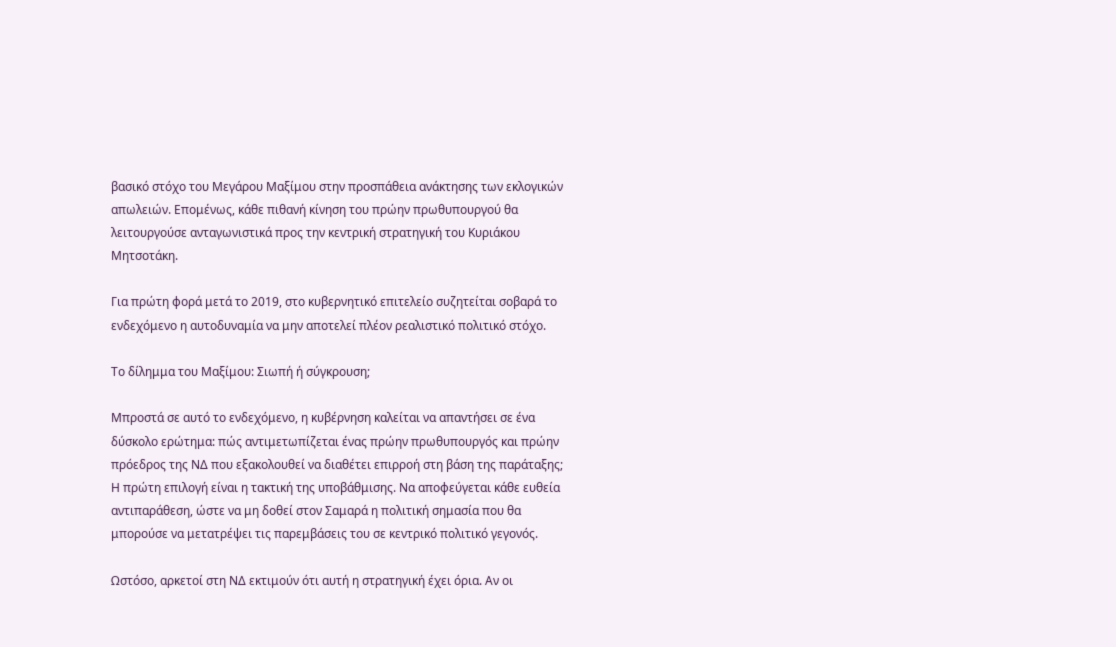βασικό στόχο του Μεγάρου Μαξίμου στην προσπάθεια ανάκτησης των εκλογικών απωλειών. Επομένως, κάθε πιθανή κίνηση του πρώην πρωθυπουργού θα λειτουργούσε ανταγωνιστικά προς την κεντρική στρατηγική του Κυριάκου Μητσοτάκη.

Για πρώτη φορά μετά το 2019, στο κυβερνητικό επιτελείο συζητείται σοβαρά το ενδεχόμενο η αυτοδυναμία να μην αποτελεί πλέον ρεαλιστικό πολιτικό στόχο.

Το δίλημμα του Μαξίμου: Σιωπή ή σύγκρουση;

Μπροστά σε αυτό το ενδεχόμενο, η κυβέρνηση καλείται να απαντήσει σε ένα δύσκολο ερώτημα: πώς αντιμετωπίζεται ένας πρώην πρωθυπουργός και πρώην πρόεδρος της ΝΔ που εξακολουθεί να διαθέτει επιρροή στη βάση της παράταξης; Η πρώτη επιλογή είναι η τακτική της υποβάθμισης. Να αποφεύγεται κάθε ευθεία αντιπαράθεση, ώστε να μη δοθεί στον Σαμαρά η πολιτική σημασία που θα μπορούσε να μετατρέψει τις παρεμβάσεις του σε κεντρικό πολιτικό γεγονός.

Ωστόσο, αρκετοί στη ΝΔ εκτιμούν ότι αυτή η στρατηγική έχει όρια. Αν οι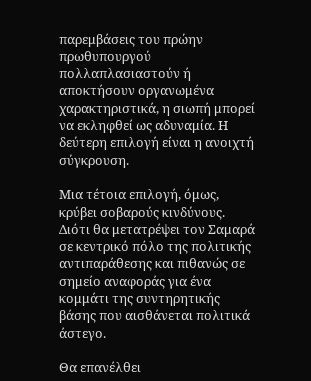παρεμβάσεις του πρώην πρωθυπουργού πολλαπλασιαστούν ή αποκτήσουν οργανωμένα χαρακτηριστικά, η σιωπή μπορεί να εκληφθεί ως αδυναμία. Η δεύτερη επιλογή είναι η ανοιχτή σύγκρουση.

Μια τέτοια επιλογή, όμως, κρύβει σοβαρούς κινδύνους. Διότι θα μετατρέψει τον Σαμαρά σε κεντρικό πόλο της πολιτικής αντιπαράθεσης και πιθανώς σε σημείο αναφοράς για ένα κομμάτι της συντηρητικής βάσης που αισθάνεται πολιτικά άστεγο.

Θα επανέλθει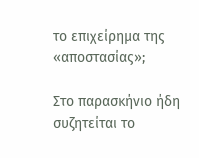το επιχείρημα της «αποστασίας»;

Στο παρασκήνιο ήδη συζητείται το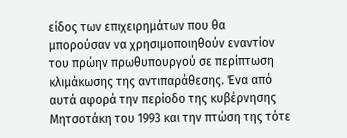είδος των επιχειρημάτων που θα μπορούσαν να χρησιμοποιηθούν εναντίον του πρώην πρωθυπουργού σε περίπτωση κλιμάκωσης της αντιπαράθεσης. Ένα από αυτά αφορά την περίοδο της κυβέρνησης Μητσοτάκη του 1993 και την πτώση της τότε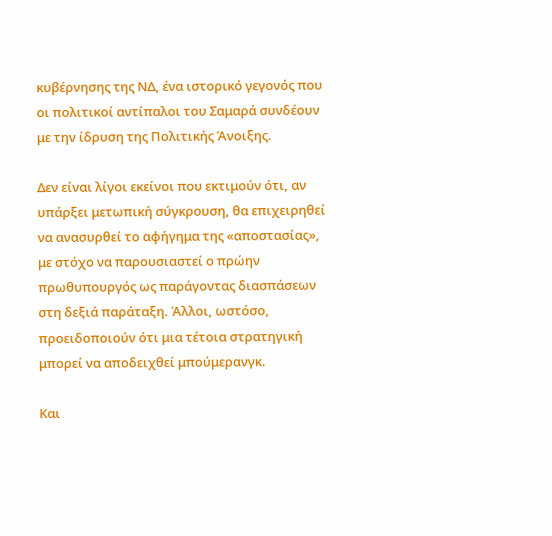κυβέρνησης της ΝΔ, ένα ιστορικό γεγονός που οι πολιτικοί αντίπαλοι του Σαμαρά συνδέουν με την ίδρυση της Πολιτικής Άνοιξης.

Δεν είναι λίγοι εκείνοι που εκτιμούν ότι, αν υπάρξει μετωπική σύγκρουση, θα επιχειρηθεί να ανασυρθεί το αφήγημα της «αποστασίας», με στόχο να παρουσιαστεί ο πρώην πρωθυπουργός ως παράγοντας διασπάσεων στη δεξιά παράταξη. Άλλοι, ωστόσο, προειδοποιούν ότι μια τέτοια στρατηγική μπορεί να αποδειχθεί μπούμερανγκ.

Και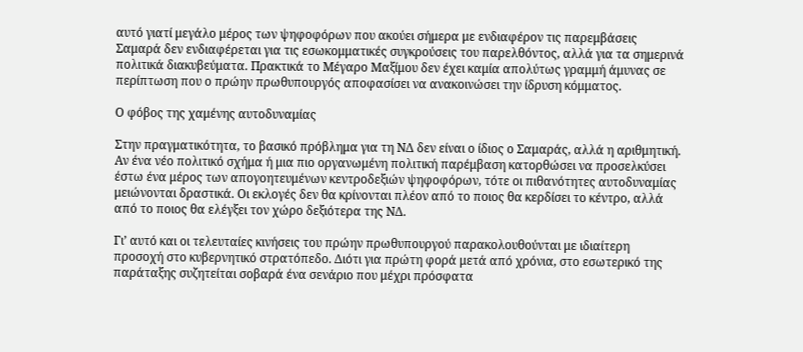αυτό γιατί μεγάλο μέρος των ψηφοφόρων που ακούει σήμερα με ενδιαφέρον τις παρεμβάσεις Σαμαρά δεν ενδιαφέρεται για τις εσωκομματικές συγκρούσεις του παρελθόντος, αλλά για τα σημερινά πολιτικά διακυβεύματα. Πρακτικά το Μέγαρο Μαξίμου δεν έχει καμία απολύτως γραμμή άμυνας σε περίπτωση που ο πρώην πρωθυπουργός αποφασίσει να ανακοινώσει την ίδρυση κόμματος.

Ο φόβος της χαμένης αυτοδυναμίας

Στην πραγματικότητα, το βασικό πρόβλημα για τη ΝΔ δεν είναι ο ίδιος ο Σαμαράς, αλλά η αριθμητική. Αν ένα νέο πολιτικό σχήμα ή μια πιο οργανωμένη πολιτική παρέμβαση κατορθώσει να προσελκύσει έστω ένα μέρος των απογοητευμένων κεντροδεξιών ψηφοφόρων, τότε οι πιθανότητες αυτοδυναμίας μειώνονται δραστικά. Οι εκλογές δεν θα κρίνονται πλέον από το ποιος θα κερδίσει το κέντρο, αλλά από το ποιος θα ελέγξει τον χώρο δεξιότερα της ΝΔ.

Γι’ αυτό και οι τελευταίες κινήσεις του πρώην πρωθυπουργού παρακολουθούνται με ιδιαίτερη προσοχή στο κυβερνητικό στρατόπεδο. Διότι για πρώτη φορά μετά από χρόνια, στο εσωτερικό της παράταξης συζητείται σοβαρά ένα σενάριο που μέχρι πρόσφατα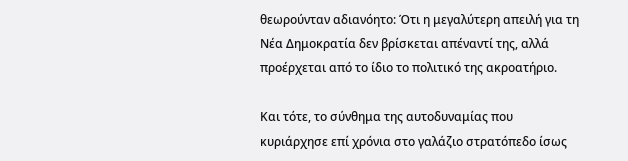θεωρούνταν αδιανόητο: Ότι η μεγαλύτερη απειλή για τη Νέα Δημοκρατία δεν βρίσκεται απέναντί της, αλλά προέρχεται από το ίδιο το πολιτικό της ακροατήριο.

Και τότε, το σύνθημα της αυτοδυναμίας που κυριάρχησε επί χρόνια στο γαλάζιο στρατόπεδο ίσως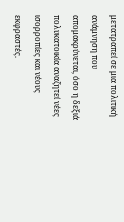μετατραπεί σε μια πολιτική ανάμνηση που απομακρύνεται, όσο η δεξιά πολυκατοικία αναζητεί νέες ισορροπίες και νέους εκφραστές.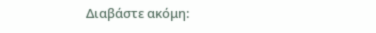Διαβάστε ακόμη: